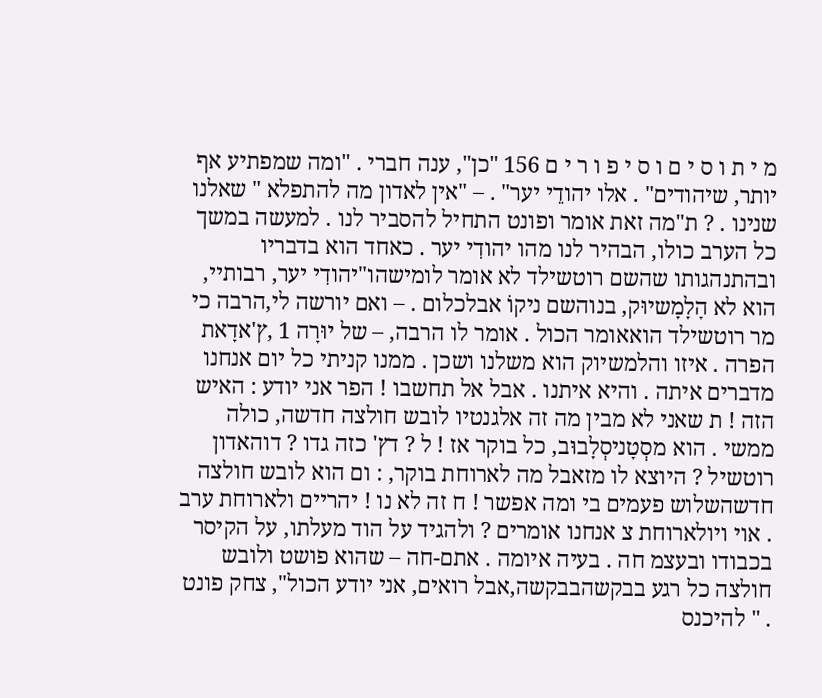מ י ת ו ס י ם ו ס י פ ו ר י ם 156 "כן", ענה חברי . "ומה שמפתיע אף יותר, שיהודים" . אלו יהודֵי יער" . – "אין לאדון מה להתפלא " שאלנו שנינו . ? ת"מה זאת אומר ופונט התחיל להסביר לנו . למעשה במשך כל הערב כולו, הבהיר לנו מהו יהודִי יער . כאחד הוא בדבריו ובהתנהגותו שהשם רוטשילד לא אומר לומישהו"יהודִי יער, רבותיי, הוא לא הָלָמָשיוּק, בנוהשם ניקוֹ אבלכלום . – ואם יורשה לי,הרבה כי מר רוטשילד הואאומר הכול . אומר לו הרבה, – של יוּרָה 1 ,ץ'אדָאת הפרה . איזו והלמשיוק הוא משלנו ושכן . ממנו קניתי כל יום אנחנו מדברים איתה . והיא איתנו . אבל אל תחשבו ! הפר אני יודע : האיש הזה ! ת שאני לא מבין מה זה אלגנטיו לובש חולצה חדשה, כולה ממשי . הוא מסְטָניסְלָבוּב, כל בוקר אז ! ל ? דץ' כזה גדו ? דוהאדון רוטשיל ? היוצא לו מזאבל מה לארוחת בוקר, : ום הוא לובש חולצה חדשהשלוש פעמים בי ומה אפשר ! ח זה לא נו ! יהריים ולארוחת ערב . אוי ויולארוחת צ אנחנו אומרים ? ולהגיד על הוד מעלתו, על הקיסר בכבודו ובעצמ חה . בעיה איומה . אתם-חה – שהוא פושט ולובש חולצה כל רגע בבקשהבבקשה,אבל רואים, אני יודע הכול", צחק פונט . " להיכנס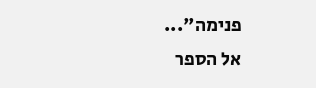פנימה"...
אל הספר